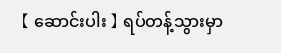【 ဆောင်းပါး 】 ရပ်တန့်သွားမှာ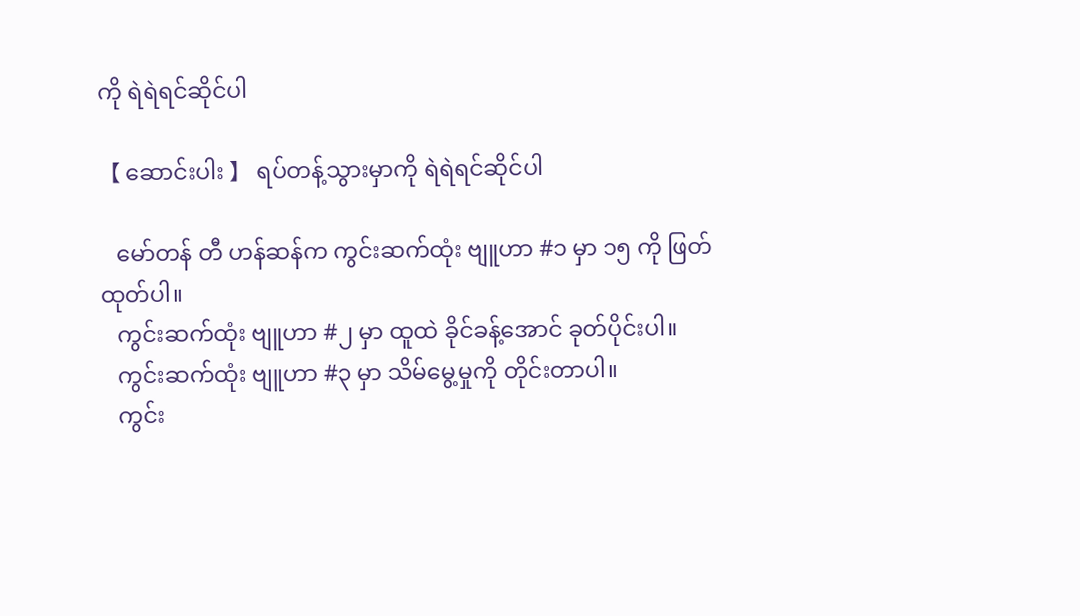ကို ရဲရဲရင်ဆိုင်ပါ

【 ဆောင်းပါး 】 ရပ်တန့်သွားမှာကို ရဲရဲရင်ဆိုင်ပါ

   မော်တန် တီ ဟန်ဆန်က ကွင်းဆက်ထုံး ဗျူဟာ #၁ မှာ ၁၅ ကို ဖြတ်ထုတ်ပါ။
   ကွင်းဆက်ထုံး ဗျူဟာ #၂ မှာ ထူထဲ ခိုင်ခန့်အောင် ခုတ်ပိုင်းပါ။
   ကွင်းဆက်ထုံး ဗျူဟာ #၃ မှာ သိမ်မွေ့မှုကို တိုင်းတာပါ။
   ကွင်း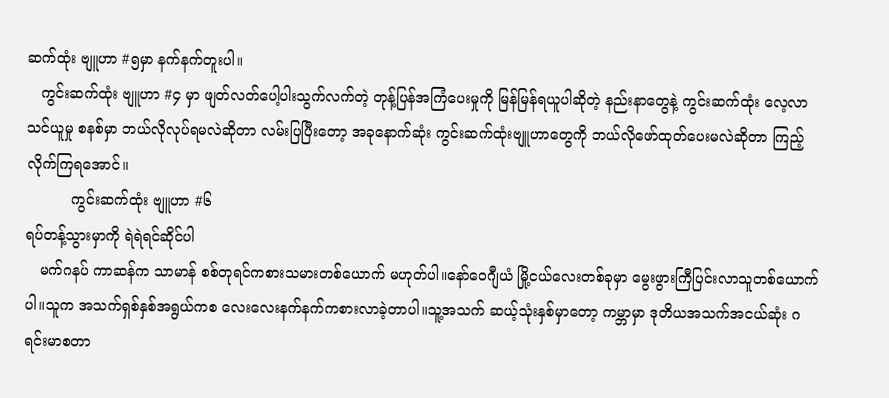ဆက်ထုံး ဗျူဟာ #၅မှာ နက်နက်တူးပါ။
   ကွင်းဆက်ထုံး ဗျူဟာ #၄ မှာ ဖျတ်လတ်ပေါ့ပါးသွက်လက်တဲ့ တုန့်ပြန်အကြံပေးမှုကို မြန်မြန်ရယူပါဆိုတဲ့ နည်းနာတွေနဲ့ ကွင်းဆက်ထုံး လေ့လာသင်ယူမှု စနစ်မှာ ဘယ်လိုလုပ်ရမလဲဆိုတာ လမ်းပြပြီးတော့ အခုနောက်ဆုံး ကွင်းဆက်ထုံးဗျူဟာတွေကို ဘယ်လိုဖော်ထုတ်ပေးမလဲဆိုတာ ကြည့်လိုက်ကြရအောင်။
          ကွင်းဆက်ထုံး ဗျူဟာ #၆
ရပ်တန့်သွားမှာကို ရဲရဲရင်ဆိုင်ပါ
   မက်ဂနပ် ကာဆန်က သာမာန် စစ်တုရင်ကစားသမားတစ်ယောက် မဟုတ်ပါ။နော်ဝေဂျီယံ မြို့ငယ်လေးတစ်ခုမှာ မွေးဖွားကြီပြင်းလာသူတစ်ယောက်ပါ။သူက အသက်ရှစ်နှစ်အရွယ်ကစ လေးလေးနက်နက်ကစားလာခဲ့တာပါ။သူ့အသက် ဆယ့်သုံးနှစ်မှာတော့ ကမ္ဘာမှာ ဒုတိယအသက်အငယ်ဆုံး ဂရင်းမာစတာ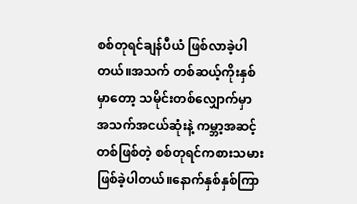စစ်တုရင်ချန်ပီယံ ဖြစ်လာခဲ့ပါတယ်။အသက် တစ်ဆယ့်ကိုးနှစ်မှာတော့ သမိုင်းတစ်လျှောက်မှာ အသက်အငယ်ဆုံးနဲ့ ကမ္ဘာ့အဆင့်တစ်ဖြစ်တဲ့ စစ်တုရင်ကစားသမားဖြစ်ခဲ့ပါတယ်။နောက်နှစ်နှစ်ကြာ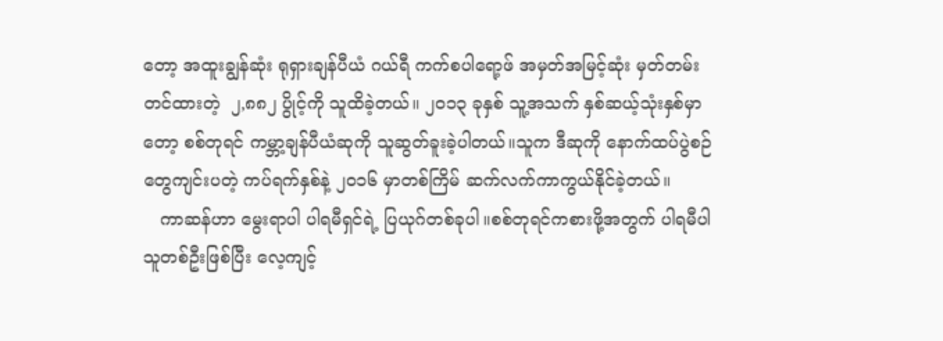တော့ အထူးချွန်ဆုံး ရုရှားချန်ပီယံ ဂယ်ရီ ကက်စပါရော့ဖ် အမှတ်အမြင့်ဆုံး မှတ်တမ်းတင်ထားတဲ့  ၂,၈၈၂ ပွိုင့်ကို သူထိခဲ့တယ်။ ၂၀၁၃ ခုနှစ် သူ့အသက် နှစ်ဆယ့်သုံးနှစ်မှာတော့ စစ်တုရင် ကမ္ဘာ့ချန်ပီယံဆုကို သူဆွတ်ခူးခဲ့ပါတယ်။သူက ဒီဆုကို နောက်ထပ်ပွဲစဉ်တွေကျင်းပတဲ့ ကပ်ရက်နှစ်နဲ့ ၂၀၁၆ မှာတစ်ကြိမ် ဆက်လက်ကာကွယ်နိုင်ခဲ့တယ်။
   ကာဆန်ဟာ မွေးရာပါ ပါရမီရှင်ရဲ့ ပြယုဂ်တစ်ခုပါ။စစ်တုရင်ကစားဖို့အတွက် ပါရမီပါသူတစ်ဦးဖြစ်ပြီး လေ့ကျင့်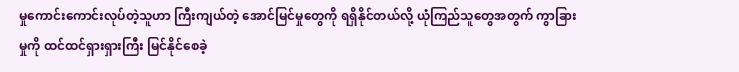မှုကောင်းကောင်းလုပ်တဲ့သူဟာ ကြီးကျယ်တဲ့ အောင်မြင်မှုတွေကို ရရှိနိုင်တယ်လို့ ယုံကြည်သူတွေအတွက် ကွာခြားမှုကို ထင်ထင်ရှားရှားကြီး မြင်နိုင်စေခဲ့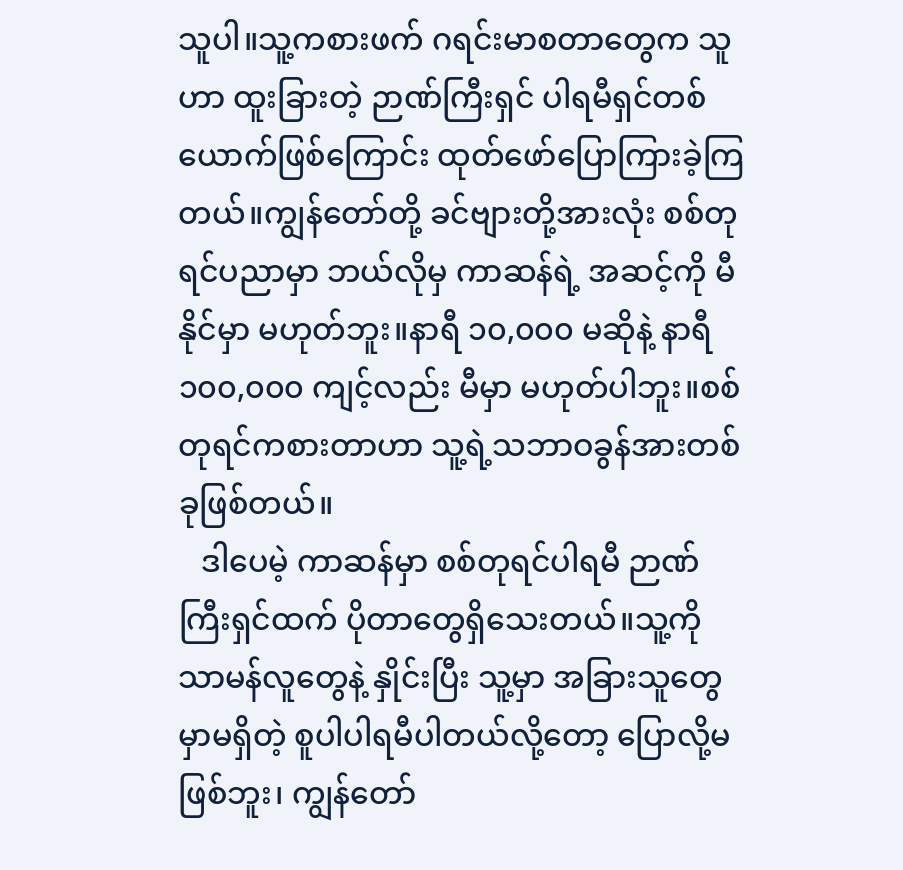သူပါ။သူ့ကစားဖက် ဂရင်းမာစတာတွေက သူဟာ ထူးခြားတဲ့ ဉာဏ်ကြီးရှင် ပါရမီရှင်တစ်ယောက်ဖြစ်ကြောင်း ထုတ်ဖော်ပြောကြားခဲ့ကြတယ်။ကျွန်တော်တို့ ခင်ဗျားတို့အားလုံး စစ်တုရင်ပညာမှာ ဘယ်လိုမှ ကာဆန်ရဲ့ အဆင့်ကို မီနိုင်မှာ မဟုတ်ဘူး။နာရီ ၁၀,၀၀၀ မဆိုနဲ့ နာရီ ၁၀၀,၀၀၀ ကျင့်လည်း မီမှာ မဟုတ်ပါဘူး။စစ်တုရင်ကစားတာဟာ သူ့ရဲ့သဘာဝခွန်အားတစ်ခုဖြစ်တယ်။
   ဒါပေမဲ့ ကာဆန်မှာ စစ်တုရင်ပါရမီ ဉာဏ်ကြီးရှင်ထက် ပိုတာတွေရှိသေးတယ်။သူ့ကို သာမန်လူတွေနဲ့ နှိုင်းပြီး သူ့မှာ အခြားသူတွေမှာမရှိတဲ့ စူပါပါရမီပါတယ်လို့‌တော့ ပြောလို့မဖြစ်ဘူး၊ ကျွန်တော်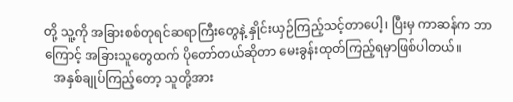တို့ သူ့ကို အခြားစစ်တုရင်ဆရာကြီးတွေနဲ့ နှိုင်းယှဉ်ကြည့်သင့်တာပေါ့၊ ပြီးမှ ကာဆန်က ဘာကြောင့် အခြားသူတွေထက် ပိုတော်တယ်ဆိုတာ မေးခွန်းထုတ်ကြည့်ရမှာဖြစ်ပါတယ်။
   အနှစ်ချုပ်ကြည့်တော့ သူတို့အား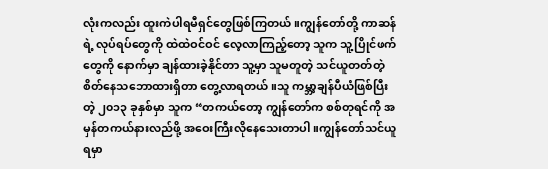လုံးကလည်း ထူးကဲပါရမီရှင်တွေဖြစ်ကြတယ်။ကျွန်တော်တို့ ကာဆန်ရဲ့ လုပ်ရပ်တွေကို ထဲထဲဝင်ဝင် လေ့လာကြည့်တော့ သူက သူ့ပြိုင်ဖက်တွေကို နောက်မှာ ချန်ထားခဲ့နိုင်တာ သူ့မှာ သူမတူတဲ့ သင်ယူတတ်တဲ့ စိတ်နေသဘောထားရှိတာ တွေ့လာရတယ်။သူ ကမ္ဘာ့ချန်ပီယံဖြစ်ပြီးတဲ့ ၂၀၁၃ ခုနှစ်မှာ သူက “တကယ်တော့ ကျွန်တော်က စစ်တုရင်ကို အမှန်တကယ်နားလည်ဖို့ အဝေးကြီးလိုနေသေးတာပါ။ကျွန်တော်သင်ယူရမှာ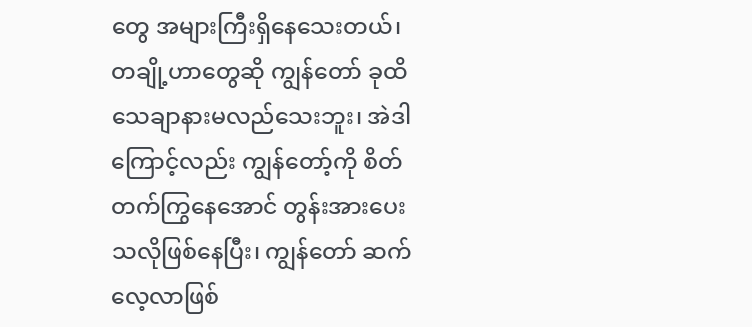တွေ အများကြီးရှိနေသေးတယ်၊ တချို့ဟာတွေဆို ကျွန်‌တော် ခုထိ သေချာနားမလည်သေးဘူး၊ အဲဒါကြောင့်လည်း ကျွန်တော့်ကို စိတ်တက်ကြွနေအောင် တွန်းအားပေးသလိုဖြစ်နေပြီး၊ ကျွန်တော် ဆက်လေ့လာဖြစ်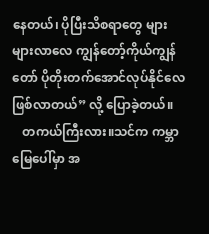နေတယ်၊ ပိုပြီးသိစရာတွေ များများလာလေ ကျွန်တော့်ကိုယ်ကျွန်တော် ပိုတိုးတက်အောင်လုပ်နိုင်လေ ဖြစ်လာတယ်” လို့ ပြောခဲ့တယ်။
   တကယ်ကြီးလား။သင်က ကမ္ဘာမြေပေါ်မှာ အ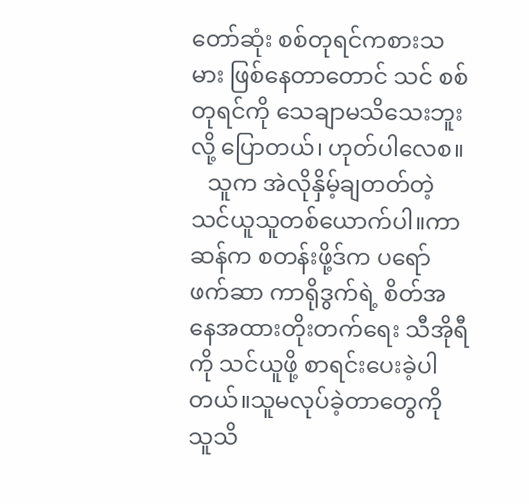တော်ဆုံး စစ်တုရင်ကစားသမား ဖြစ်နေတာတောင် သင် စစ်တုရင်ကို သေချာမသိသေးဘူးလို့ ပြောတယ်၊ ဟုတ်ပါလေစ။
   သူက အဲလိုနှိမ့်ချတတ်တဲ့ သင်ယူသူတစ်ယောက်ပါ။ကာဆန်က စတန်းဖို့ဒ်က ပရော်ဖက်ဆာ ကာရိုဒွက်ရဲ့ စိတ်အနေအထားတိုးတက်‌ရေး သီအိုရီကို သင်ယူဖို့ စာရင်းပေးခဲ့ပါတယ်။သူမလုပ်ခဲ့တာတွေကို သူသိ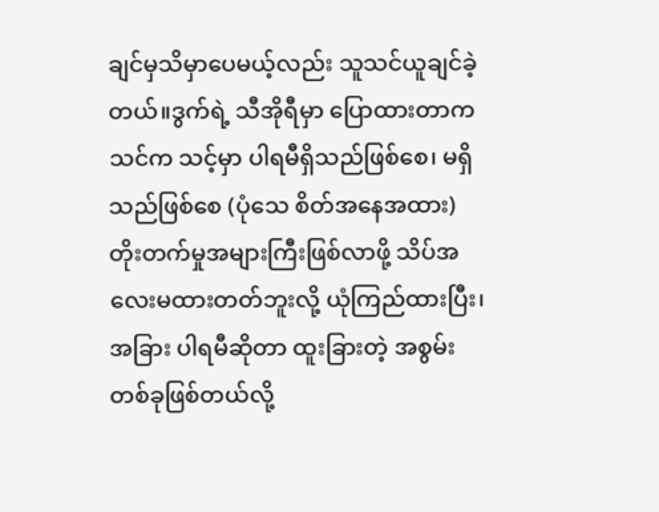ချင်မှသိမှာပေမယ့်လည်း သူသင်ယူချင်ခဲ့တယ်။ဒွက်ရဲ့ သီအိုရီမှာ ပြောထားတာက သင်က သင့်မှာ ပါရမီရှိသည်ဖြစ်စေ၊ မရှိသည်ဖြစ်စေ (ပုံသေ စိတ်အနေအထား) တိုးတက်မှုအများကြီးဖြစ်လာဖို့ သိပ်အလေးမထားတတ်ဘူးလို့ ယုံကြည်ထားပြီး၊ အခြား ပါရမီဆိုတာ ထူးခြားတဲ့ အစွမ်းတစ်ခုဖြစ်တယ်လို့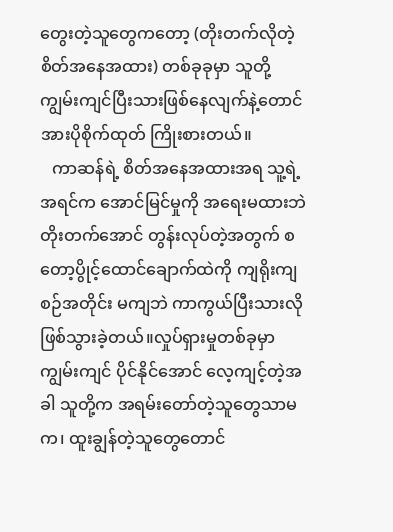တွေးတဲ့သူတွေကတော့ (တိုးတက်လိုတဲ့ စိတ်အနေအထား) တစ်ခုခုမှာ သူတို့ ကျွမ်းကျင်ပြီးသားဖြစ်နေလျက်နဲ့တောင် အားပိုစိုက်ထုတ် ကြိုးစားတယ်။
   ကာဆန်ရဲ့ စိတ်အနေအထားအရ သူ့ရဲ့ အရင်က အောင်မြင်မှုကို အရေးမထားဘဲ တိုးတက်အောင် တွန်းလုပ်တဲ့အတွက် စတော့ပွိုင့်ထောင်ချောက်ထဲကို ကျရိုးကျစဉ်အတိုင်း မကျဘဲ ကာကွယ်ပြီးသားလိုဖြစ်သွားခဲ့တယ်။လှုပ်ရှားမှုတစ်ခုမှာ ကျွမ်းကျင် ပိုင်နိုင်အောင် လေ့ကျင့်တဲ့အခါ သူတို့က အရမ်းတော်တဲ့သူတွေသာမက၊ ထူးချွန်တဲ့သူတွေတောင်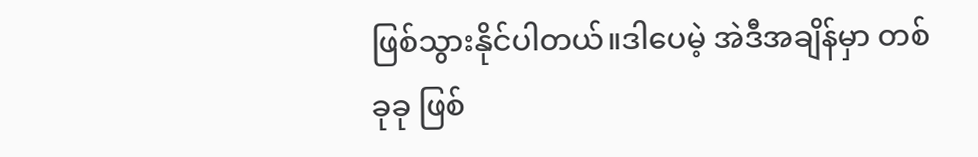ဖြစ်သွားနိုင်ပါတယ်။ဒါပေမဲ့ အဲဒီအချိန်မှာ တစ်ခုခု ဖြစ်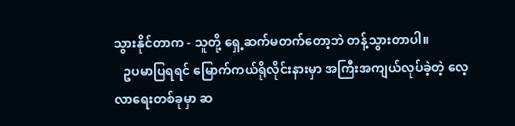သွားနိုင်တာက - သူတို့ ရှေ့ဆက်မတက်တော့ဘဲ တန့်သွားတာပါ။
   ဥပမာပြရရင် မြောက်ကယ်ရိုလိုင်းနားမှာ အကြီးအကျယ်လုပ်ခဲ့တဲ့ လေ့လာရေးတစ်ခုမှာ ဆ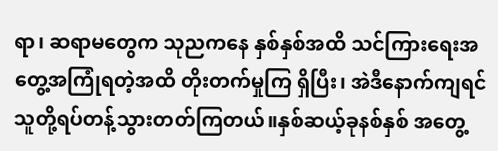ရာ၊ ဆရာမတွေက သုညကနေ နှစ်နှစ်အထိ သင်ကြားရေးအတွေ့အကြုံရတဲ့အထိ တိုးတက်မှုကြ ရှိပြီး၊ အဲဒီနောက်ကျရင် သူတို့ရပ်တန့်သွားတတ်ကြတယ်။နှစ်ဆယ့်ခုနစ်နှစ် အတွေ့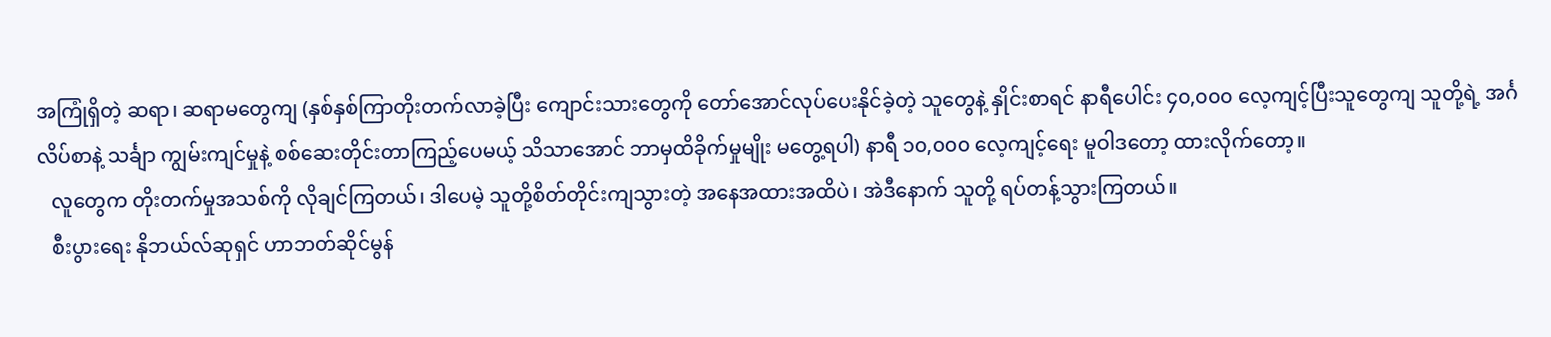အကြုံရှိတဲ့ ဆရာ၊ ဆရာမတွေကျ (နှစ်နှစ်ကြာတိုးတက်လာခဲ့ပြီး ကျောင်းသားတွေကို တော်အောင်လုပ်ပေးနိုင်ခဲ့တဲ့ သူတွေနဲ့ နှိုင်းစာရင် နာရီပေါင်း ၄၀,၀၀၀ လေ့ကျင့်ပြီးသူတွေကျ သူတို့ရဲ့ အင်္ဂလိပ်စာနဲ့ သင်္ချာ ကျွမ်းကျင်မှုနဲ့ စစ်ဆေးတိုင်းတာကြည့်ပေမယ့် သိသာအောင် ဘာမှထိခိုက်မှုမျိုး မတွေ့ရပါ) နာရီ ၁၀,၀၀၀ လေ့ကျင့်ရေး မူဝါဒတော့ ထားလိုက်တော့။
   လူတွေက တိုးတက်မှုအသစ်ကို လိုချင်ကြတယ်၊ ဒါပေမဲ့ သူတို့စိတ်တိုင်းကျသွားတဲ့ အနေအထားအထိပဲ၊ အဲဒီနောက် သူတို့ ရပ်တန့်သွားကြတယ်။
   စီးပွားရေး နိုဘယ်လ်ဆုရှင် ဟာဘတ်ဆိုင်မွန်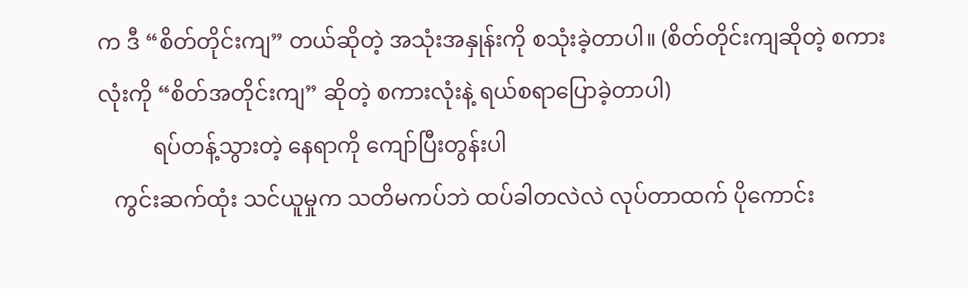က ဒီ “စိတ်တိုင်းကျ” တယ်ဆိုတဲ့ အသုံးအနှုန်းကို စသုံးခဲ့တာပါ။ (စိတ်တိုင်းကျဆိုတဲ့ စကားလုံးကို “စိတ်အတိုင်းကျ” ဆိုတဲ့ စကားလုံးနဲ့ ရယ်စရာပြောခဲ့တာပါ)
          ရပ်တန့်သွားတဲ့ နေရာကို ကျော်ပြီးတွန်းပါ
   ကွင်းဆက်ထုံး သင်ယူမှုက သတိမကပ်ဘဲ ထပ်ခါတလဲလဲ လုပ်တာထက် ပိုကောင်း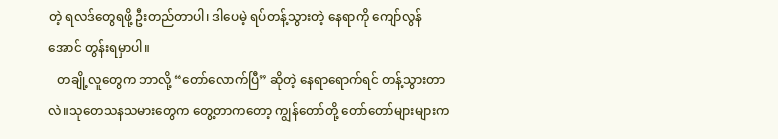တဲ့ ရလဒ်တွေရဖို့ ဦးတည်တာပါ၊ ဒါပေမဲ့ ရပ်တန့်သွားတဲ့ နေရာကို ကျော်လွန်အောင် တွန်းရမှာပါ။
   တချို့လူတွေက ဘာလို့ “တော်လောက်ပြီ” ဆိုတဲ့ နေရာရောက်ရင် တန့်သွားတာလဲ။သုတေသနသမားတွေက တွေ့တာကတော့ ကျွန်တော်တို့ တော်တော်များများက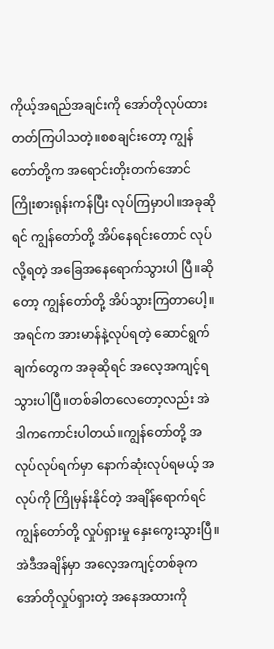ကိုယ့်အရည်အချင်းကို အော်တိုလုပ်ထားတတ်ကြပါသတဲ့။စစချင်းတော့ ကျွန်တော်တို့က အရောင်းတိုးတက်အောင် ကြိုးစားရုန်းကန်ပြီး လုပ်ကြမှာပါ။အခုဆိုရင် ကျွန်တော်တို့ အိပ်နေရင်းတောင် လုပ်လို့ရတဲ့ အခြေအနေရောက်သွားပါ ပြီ။ဆိုတော့ ကျွန်တော်တို့ အိပ်သွားကြတာပေါ့။အရင်က အားမာန်နဲ့လုပ်ရတဲ့ ဆောင်ရွက်ချက်တွေက အခုဆိုရင် အလေ့အကျင့်ရသွားပါပြီ။တစ်ခါတလေတော့လည်း အဲဒါကကောင်းပါတယ်။ကျွန်တော်တို့ အလုပ်လုပ်ရက်မှာ နောက်ဆုံးလုပ်ရမယ့် အလုပ်ကို ကြိုမှန်းနိုင်တဲ့ အချိန်ရောက်ရင် ကျွန်တော်တို့ လှုပ်ရှားမှု နှေးကွေးသွားပြီ။အဲဒီအချိန်မှာ အလေ့အကျင့်တစ်ခုက အော်တိုလှုပ်ရှားတဲ့ အနေအထားကို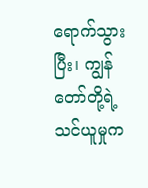ရောက်သွားပြီး၊ ကျွန်တော်တို့ရဲ့ သင်ယူမှုက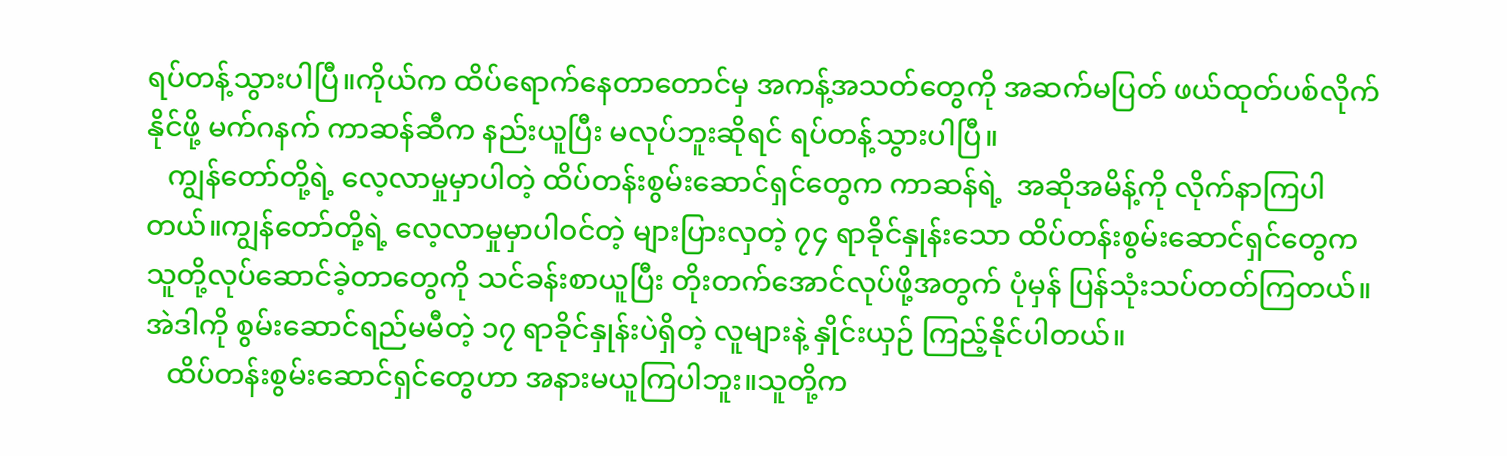ရပ်တန့်သွားပါပြီ။ကိုယ်က ထိပ်ရောက်နေတာတောင်မှ အကန့်အသတ်တွေကို အဆက်မပြတ် ဖယ်ထုတ်ပစ်လိုက်နိုင်ဖို့ မက်ဂနက် ကာဆန်ဆီက နည်းယူပြီး မလုပ်ဘူးဆိုရင် ရပ်တန့်သွားပါပြီ။
   ကျွန်တော်တို့ရဲ့ လေ့လာမှုမှာပါတဲ့ ထိပ်တန်းစွမ်းဆောင်ရှင်တွေက ကာဆန်ရဲ့  အဆိုအမိန့်ကို လိုက်နာကြပါတယ်။ကျွန်တော်တို့ရဲ့ လေ့လာမှုမှာပါဝင်တဲ့ များပြားလှတဲ့ ၇၄ ရာခိုင်နှုန်းသော ထိပ်တန်းစွမ်းဆောင်ရှင်တွေက သူတို့လုပ်ဆောင်ခဲ့တာတွေကို သင်ခန်းစာယူပြီး တိုးတက်အောင်လုပ်ဖို့အတွက် ပုံမှန် ပြန်သုံးသပ်တတ်ကြတယ်။အဲဒါကို စွမ်းဆောင်ရည်မမီတဲ့ ၁၇ ရာခိုင်နှုန်းပဲရှိတဲ့ လူများနဲ့ နှိုင်းယှဉ် ကြည့်နိုင်ပါတယ်။
   ထိပ်တန်းစွမ်းဆောင်ရှင်တွေဟာ အနားမယူကြပါဘူး။သူတို့က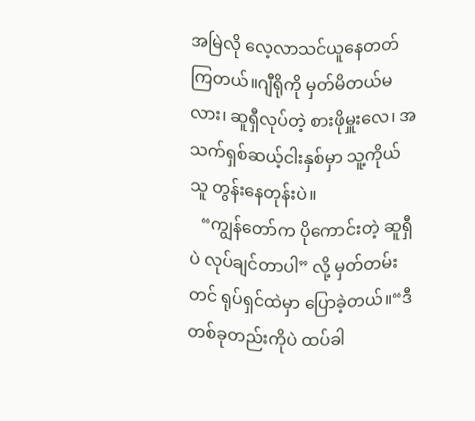အမြဲလို လေ့လာသင်ယူနေတတ်ကြတယ်။ဂျီရိုကို မှတ်မိတယ်မလား၊ ဆူရှီလုပ်တဲ့ စားဖိုမှူးလေ၊ အသက်ရှစ်ဆယ့်ငါးနှစ်မှာ သူ့ကိုယ်သူ တွန်းနေတုန်းပဲ။
   “ကျွန်တော်က ပိုကောင်းတဲ့ ဆူရှီပဲ လုပ်ချင်တာပါ” လို့ မှတ်တမ်းတင် ရုပ်ရှင်ထဲမှာ ပြောခဲ့တယ်။“ဒီတစ်ခုတည်းကိုပဲ ထပ်ခါ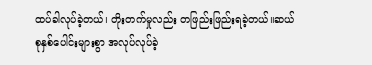ထပ်ခါလုပ်ခဲ့တယ်၊ တိုးတက်မှုလည်း တဖြည်းဖြည်းရခဲ့တယ်။ဆယ်စုနှစ်ပေါင်းများစွာ အလုပ်လုပ်ခဲ့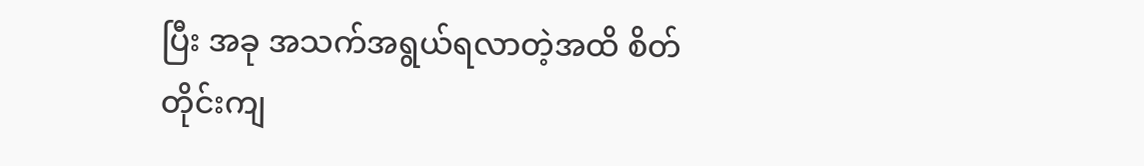ပြီး အခု အသက်အရွယ်ရလာတဲ့အထိ စိတ်တိုင်းကျ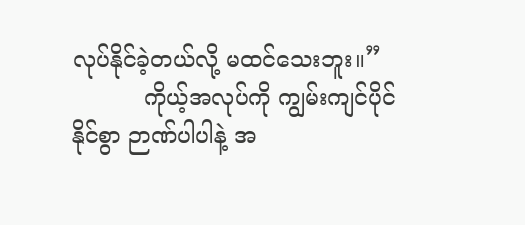လုပ်နိုင်ခဲ့တယ်လို့ မထင်သေးဘူး။”
          ကိုယ့်အလုပ်ကို ကျွမ်းကျင်ပိုင်နိုင်စွာ ဉာဏ်ပါပါနဲ့ အ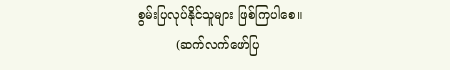စွမ်းပြလုပ်နိုင်သူများ ဖြစ်ကြပါစေ။
          (ဆက်လက်ဖော်ပြ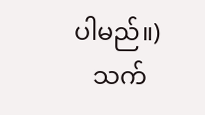ပါမည်။)
   သက်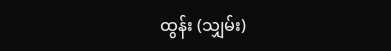ထွန်း (သျှမ်း)